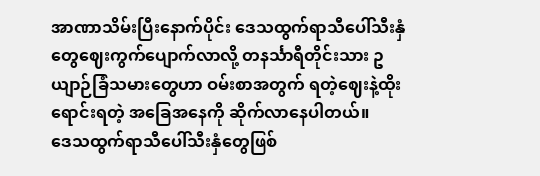အာဏာသိမ်းပြီးနောက်ပိုင်း ဒေသထွက်ရာသီပေါ်သီးနှံတွေဈေးကွက်ပျောက်လာလို့ တနင်္သာရီတိုင်းသား ဥယျာဉ်ခြံသမားတွေဟာ ဝမ်းစာအတွက် ရတဲ့ဈေးနဲ့ထိုးရောင်းရတဲ့ အခြေအနေကို ဆိုက်လာနေပါတယ်။
ဒေသထွက်ရာသီပေါ်သီးနှံတွေဖြစ်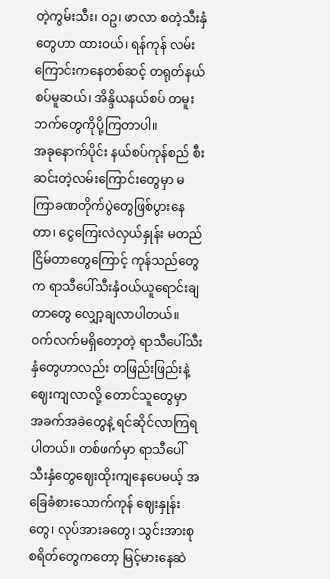တဲ့ကွမ်းသီး၊ ဝဥ၊ ဖာလာ စတဲ့သီးနှံတွေဟာ ထားဝယ်၊ ရန်ကုန် လမ်းကြောင်းကနေတစ်ဆင့် တရုတ်နယ်စပ်မူဆယ်၊ အိန္ဒိယနယ်စပ် တမူးဘက်တွေကိုပို့ကြတာပါ။
အခုနောက်ပိုင်း နယ်စပ်ကုန်စည် စီးဆင်းတဲ့လမ်းကြောင်းတွေမှာ မကြာခဏတိုက်ပွဲတွေဖြစ်ပွားနေတာ၊ ငွေကြေးလဲလှယ်နှုန်း မတည်ငြိမ်တာတွေကြောင့် ကုန်သည်တွေက ရာသီပေါ်သီးနှံဝယ်ယူရောင်းချတာတွေ လျှော့ချလာပါတယ်။
ဝက်လက်မရှိတော့တဲ့ ရာသီပေါ်သီးနှံတွေဟာလည်း တဖြည်းဖြည်းနဲ့ ဈေးကျလာလို့ တောင်သူတွေမှာ အခက်အခဲတွေနဲ့ ရင်ဆိုင်လာကြရပါတယ်။ တစ်ဖက်မှာ ရာသီပေါ်သီးနှံတွေဈေးထိုးကျနေပေမယ့် အခြေခံစားသောက်ကုန် ဈေးနှုန်းတွေ၊ လုပ်အားခတွေ၊ သွင်းအားစု စရိတ်တွေကတော့ မြင့်မားနေဆဲ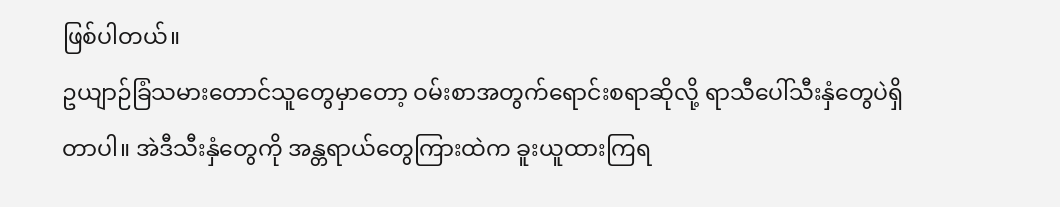ဖြစ်ပါတယ်။
ဥယျာဉ်ခြံသမားတောင်သူတွေမှာတော့ ဝမ်းစာအတွက်ရောင်းစရာဆိုလို့ ရာသီပေါ်သီးနှံတွေပဲရှိတာပါ။ အဲဒီသီးနှံတွေကို အန္တရာယ်တွေကြားထဲက ခူးယူထားကြရ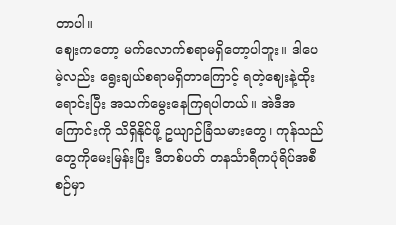တာပါ။
ဈေးကတော့ မက်လောက်စရာမရှိတော့ပါဘူး။ ဒါပေမဲ့လည်း ရွေးချယ်စရာမရှိတာကြောင့် ရတဲ့ဈေးနဲ့ထိုးရောင်းပြီး အသက်မွေးနေကြရပါတယ်။ အဲဒီအကြောင်းကို သိရှိနိုင်ဖို့ ဥယျာဉ်ခြံသမားတွေ၊ ကုန်သည်တွေကိုမေးမြန်းပြီး ဒီတစ်ပတ် တနင်္သာရီကပုံရိပ်အစီစဉ်မှာ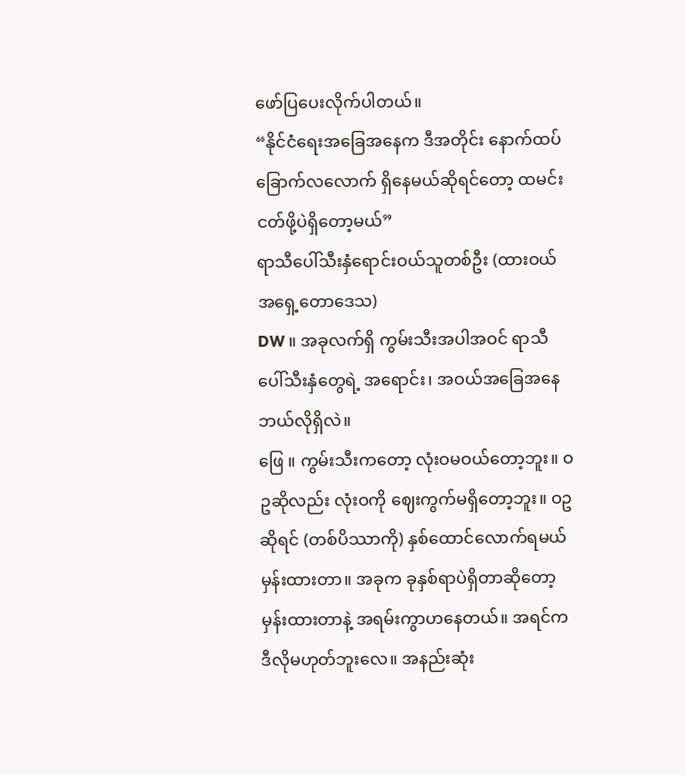ဖော်ပြပေးလိုက်ပါတယ်။
“နိုင်ငံရေးအခြေအနေက ဒီအတိုင်း နောက်ထပ်ခြောက်လလောက် ရှိနေမယ်ဆိုရင်တော့ ထမင်းငတ်ဖို့ပဲရှိတော့မယ်”
ရာသီပေါ်သီးနှံရောင်းဝယ်သူတစ်ဦး (ထားဝယ်အရှေ့တောဒေသ)
DW ။ အခုလက်ရှိ ကွမ်းသီးအပါအဝင် ရာသီပေါ်သီးနှံတွေရဲ့ အရောင်း၊ အဝယ်အခြေအနေ ဘယ်လိုရှိလဲ။
ဖြေ ။ ကွမ်းသီးကတော့ လုံးဝမဝယ်တော့ဘူး။ ဝဥဆိုလည်း လုံးဝကို ဈေးကွက်မရှိတော့ဘူး။ ဝဥဆိုရင် (တစ်ပိဿာကို) နှစ်ထောင်လောက်ရမယ် မှန်းထားတာ။ အခုက ခုနှစ်ရာပဲရှိတာဆိုတော့ မှန်းထားတာနဲ့ အရမ်းကွာဟနေတယ်။ အရင်ကဒီလိုမဟုတ်ဘူးလေ။ အနည်းဆုံး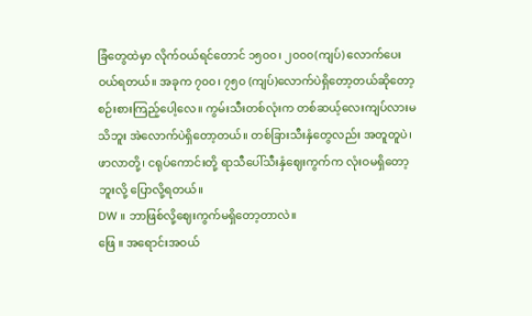ခြံတွေထဲမှာ လိုက်ဝယ်ရင်တောင် ၁၅၀၀၊ ၂၀၀၀(ကျပ်) လောက်ပေးဝယ်ရတယ်။ အခုက ၇၀၀၊ ၇၅၀ (ကျပ်)လောက်ပဲရှိတော့တယ်ဆိုတော့ စဉ်းစားကြည့်ပေါ့လေ။ ကွမ်းသီးတစ်လုံးက တစ်ဆယ့်လေးကျပ်လားမသိဘူး အဲလောက်ပဲရှိတော့တယ်။ တစ်ခြားသီးနှံတွေလည်း အတူတူပဲ၊ ဖာလာတို့၊ ငရုပ်ကောင်းတို့ ရာသီပေါ်သီးနှံဈေးကွက်က လုံးဝမရှိတော့ဘူးလို့ ပြောလို့ရတယ်။
DW ။ ဘာဖြစ်လို့ဈေးကွက်မရှိတော့တာလဲ။
ဖြေ ။ အရောင်းအဝယ်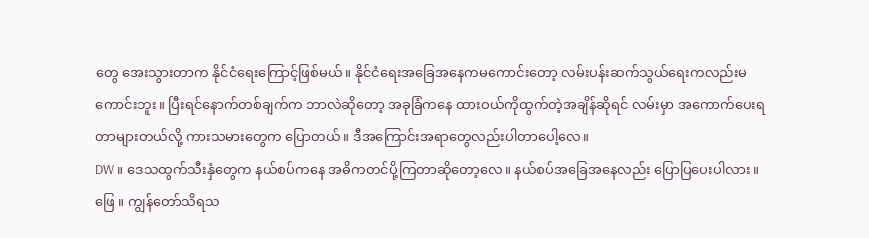တွေ အေးသွားတာက နိုင်ငံရေးကြောင့်ဖြစ်မယ်။ နိုင်ငံရေးအခြေအနေကမကောင်းတော့ လမ်းပန်းဆက်သွယ်ရေးကလည်းမကောင်းဘူး။ ပြီးရင်နောက်တစ်ချက်က ဘာလဲဆိုတော့ အခုခြံကနေ ထားဝယ်ကိုထွက်တဲ့အချိန်ဆိုရင် လမ်းမှာ အကောက်ပေးရတာများတယ်လို့ ကားသမားတွေက ပြောတယ်။ ဒီအကြောင်းအရာတွေလည်းပါတာပေါ့လေ။
DW ။ ဒေသထွက်သီးနှံတွေက နယ်စပ်ကနေ အဓိကတင်ပို့ကြတာဆိုတော့လေ။ နယ်စပ်အခြေအနေလည်း ပြောပြပေးပါလား။
ဖြေ ။ ကျွန်တော်သိရသ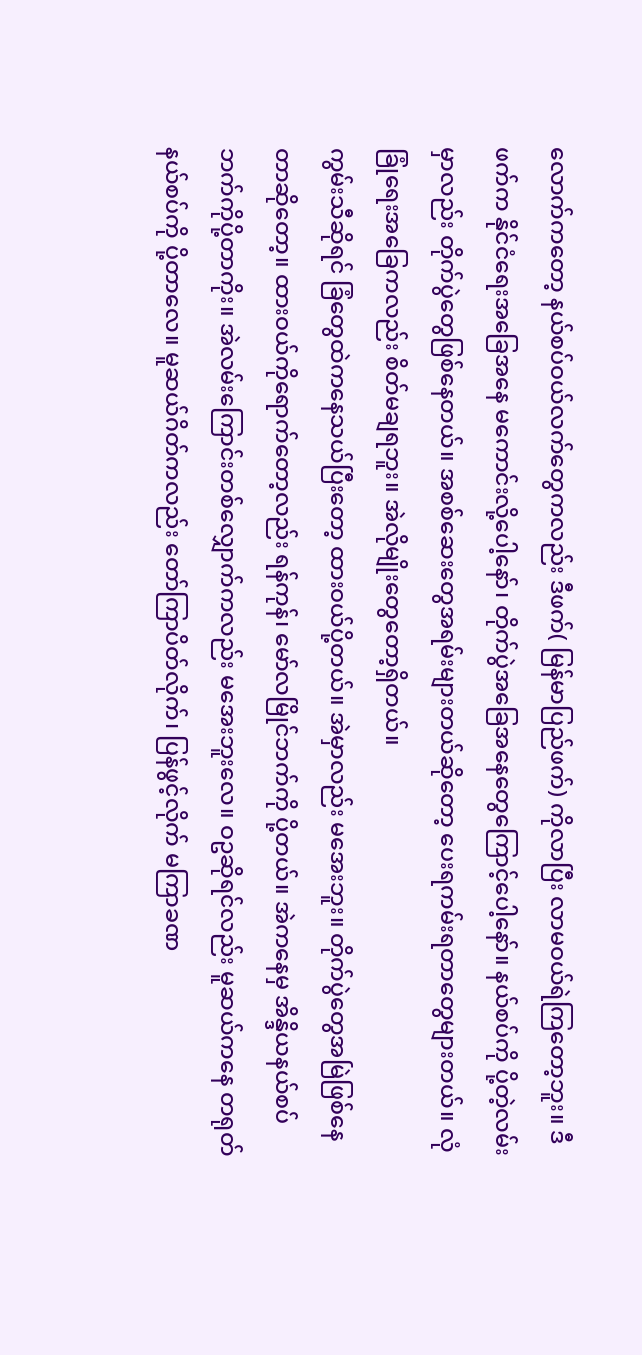လောက်ကတော့ နယ်စပ်ဝယ်လက်တွေကလည်း ဒီဖက်( မြန်မာပြည်ဖက်) ကိုလာပြီး လာမဝယ်ရဲကြတော့ဘူး။ ဒီဖက်က နိုင်ငံရေးအခြေအနေ မကောင်းလို့ပေါ့နော်၊ တိုက်ပွဲအခြေအနေတွေကြောင့်ပေါ့နော်။ နယ်စပ်ကို ပို့တဲ့လမ်းမှာလည်း တိုက်ပွဲတွေဖြစ်နေတယ်။ အစစ်ဆေးတွေအရမ်းများတယ်ဆိုတော့ ပေးရကမ်းရတာတွေများတယ်။ လုံခြုံရေးအခြေကလည်း စိတ်မချရဘူး။ အဲလိုမျိုးတွေတော့ရှိတယ်။
ကွမ်းသီဆိုရင် ခြံတွေထဲကနေသယ်ပြီးတော့ ထားဝယ်ပို့တယ်။ အဲမှာလည်း မအေးဘူး။ တိုက်ပွဲတွေအမြဲဖြစ်နေတာဆိုတော့။ ထားဝယ်ကိုရောက်တော့လည်း ရန်ကုန်၊ မော်လမြိုင်ဘက်ကို ပို့တယ်။ အဲကနေမှ အိန္ဒိယနယ်စပ်ဘက်ကိုပို့တာကိုး။ အဲလမ်းကြောင်းတစ်လျှောက်ကလည်း မအေးဘူးလေ။ ဝဥဆိုရင်လည်း မူဆယ်ကနေ တရုတ်နယ်စပ်ကို ပို့တာလေ။ မူဆယ်ဂိတ်ကလည်း တော်ကြာပိတ်လိုက်၊ ပြန်ဖွင့်လိုက် မကြာခဏ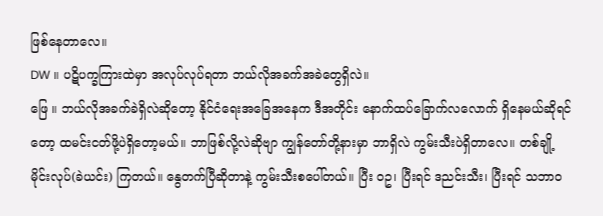ဖြစ်နေတာလေ။
DW ။ ပဋိပက္ခကြားထဲမှာ အလုပ်လုပ်ရတာ ဘယ်လိုအခက်အခဲတွေရှိလဲ။
ဖြေ ။ ဘယ်လိုအခက်ခဲရှိလဲဆိုတော့ နိုင်ငံရေးအခြေအနေက ဒီအတိုင်း နောက်ထပ်ခြောက်လလောက် ရှိနေမယ်ဆိုရင်တော့ ထမင်းငတ်ဖို့ပဲရှိတော့မယ်။ ဘာဖြစ်လို့လဲဆိုဗျာ ကျွန်တော်တို့နားမှာ ဘာရှိလဲ ကွမ်းသီးပဲရှိတာလေ။ တစ်ချို့မိုင်းလုပ်(ခဲယင်း) ကြတယ်။ နွေတက်ပြီဆိုတာနဲ့ ကွမ်းသီးစပေါ်တယ်။ ပြီး ဝဥ၊ ပြီးရင် ဒညင်းသီး၊ ပြီးရင် သဘာဝ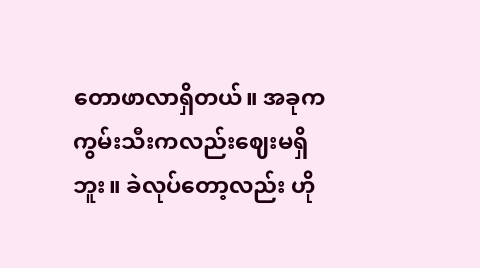တောဖာလာရှိတယ်။ အခုက ကွမ်းသီးကလည်းဈေးမရှိဘူး။ ခဲလုပ်တော့လည်း ဟို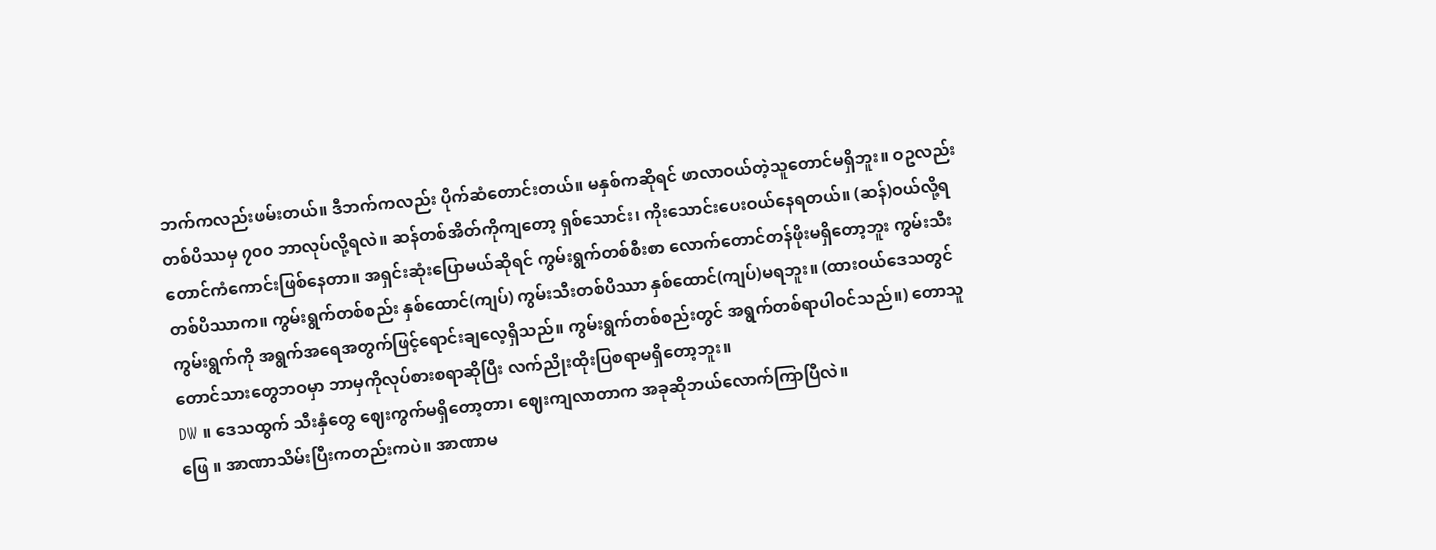ဘက်ကလည်းဖမ်းတယ်။ ဒီဘက်ကလည်း ပိုက်ဆံတောင်းတယ်။ မနှစ်ကဆိုရင် ဖာလာဝယ်တဲ့သူတောင်မရှိဘူး။ ဝဥလည်း တစ်ပိဿမှ ၇၀၀ ဘာလုပ်လို့ရလဲ။ ဆန်တစ်အိတ်ကိုကျတော့ ရှစ်သောင်း၊ ကိုးသောင်းပေးဝယ်နေရတယ်။ (ဆန်)ဝယ်လို့ရတောင်ကံကောင်းဖြစ်နေတာ။ အရှင်းဆုံးပြောမယ်ဆိုရင် ကွမ်းရွက်တစ်စီးစာ လောက်တောင်တန်ဖိုးမရှိတော့ဘူး ကွမ်းသီးတစ်ပိဿာက။ ကွမ်းရွက်တစ်စည်း နှစ်ထောင်(ကျပ်) ကွမ်းသီးတစ်ပိဿာ နှစ်ထောင်(ကျပ်)မရဘူး။ (ထားဝယ်ဒေသတွင် ကွမ်းရွက်ကို အရွက်အရေအတွက်ဖြင့်ရောင်းချလေ့ရှိသည်။ ကွမ်းရွက်တစ်စည်းတွင် အရွက်တစ်ရာပါဝင်သည်။) တောသူတောင်သားတွေဘဝမှာ ဘာမှကိုလုပ်စားစရာဆိုပြီး လက်ညိုးထိုးပြစရာမရှိတော့ဘူး။
DW ။ ဒေသထွက် သီးနှံတွေ ဈေးကွက်မရှိတော့တာ၊ ဈေးကျလာတာက အခုဆိုဘယ်လောက်ကြာပြီလဲ။
ဖြေ ။ အာဏာသိမ်းပြီးကတည်းကပဲ။ အာဏာမ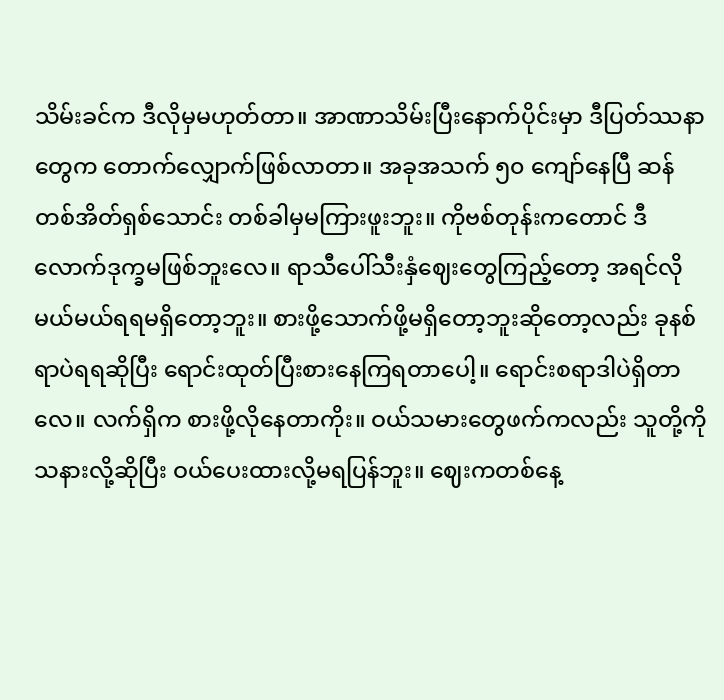သိမ်းခင်က ဒီလိုမှမဟုတ်တာ။ အာဏာသိမ်းပြီးနောက်ပိုင်းမှာ ဒီပြတ်ဿနာတွေက တောက်လျှောက်ဖြစ်လာတာ။ အခုအသက် ၅၀ ကျော်နေပြီ ဆန်တစ်အိတ်ရှစ်သောင်း တစ်ခါမှမကြားဖူးဘူး။ ကိုဗစ်တုန်းကတောင် ဒီလောက်ဒုက္ခမဖြစ်ဘူးလေ။ ရာသီပေါ်သီးနှံဈေးတွေကြည့်တော့ အရင်လိုမယ်မယ်ရရမရှိတော့ဘူး။ စားဖို့သောက်ဖို့မရှိတော့ဘူးဆိုတော့လည်း ခုနစ်ရာပဲရရဆိုပြီး ရောင်းထုတ်ပြီးစားနေကြရတာပေါ့။ ရောင်းစရာဒါပဲရှိတာလေ။ လက်ရှိက စားဖို့လိုနေတာကိုး။ ဝယ်သမားတွေဖက်ကလည်း သူတို့ကို သနားလို့ဆိုပြီး ဝယ်ပေးထားလို့မရပြန်ဘူး။ ဈေးကတစ်နေ့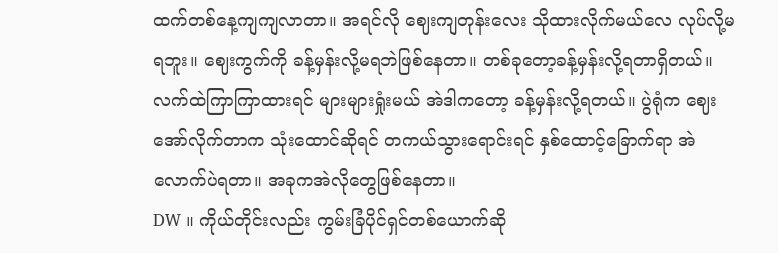ထက်တစ်နေ့ကျကျလာတာ။ အရင်လို ဈေးကျတုန်းလေး သိုထားလိုက်မယ်လေ လုပ်လို့မရဘူး။ ဈေးကွက်ကို ခန့်မှန်းလို့မရဘဲဖြစ်နေတာ။ တစ်ခုတော့ခန့်မှန်းလို့ရတာရှိတယ်။ လက်ထဲကြာကြာထားရင် များများရှုံးမယ် အဲဒါကတော့ ခန့်မှန်းလို့ရတယ်။ ပွဲရုံက ဈေးအော်လိုက်တာက သုံးထောင်ဆိုရင် တကယ်သွားရောင်းရင် နှစ်ထောင့်ခြောက်ရာ အဲလောက်ပဲရတာ။ အခုကအဲလိုတွေဖြစ်နေတာ။
DW ။ ကိုယ်တိုင်းလည်း ကွမ်းခြံပိုင်ရှင်တစ်ယောက်ဆို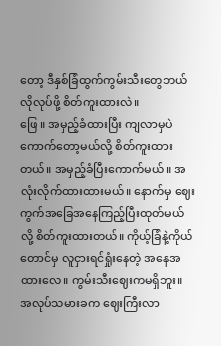တော့ ဒီနှစ်ခြံထွက်ကွမ်းသီးတွေဘယ်လိုလုပ်ဖို့ စိတ်ကူးထားလဲ။
ဖြေ ။ အမှည့်ခံထားပြီး ကျလာမှပဲကောက်တော့မယ်လို့ စိတ်ကူးထားတယ်။ အမှည့်ခံပြီးကောက်မယ်။ အလုံးလိုက်ထားထားမယ်။ နောက်မှ ဈေးကွက်အခြေအနေကြည့်ပြီးထုတ်မယ်လို့ စိတ်ကူးထားတယ်။ ကိုယ့်ခြံနဲ့ကိုယ်တောင်မှ လူငှားရင်ရှုံးနေတဲ့ အနေအထားလေ။ ကွမ်းသီးဈေးကမရှိဘူး။ အလုပ်သမားခက ဈေးကြီးလာ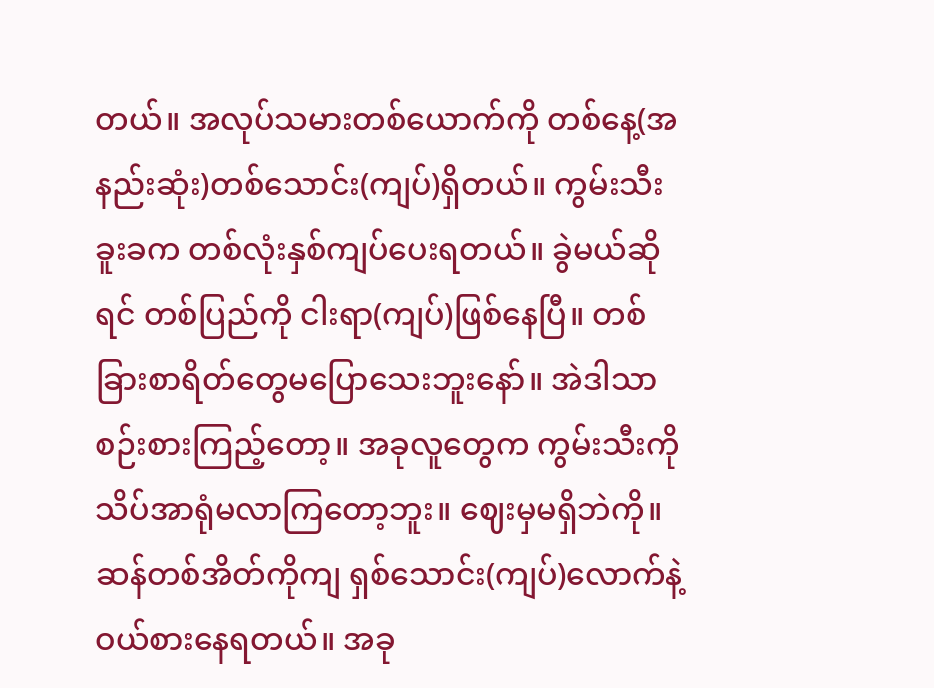တယ်။ အလုပ်သမားတစ်ယောက်ကို တစ်နေ့(အနည်းဆုံး)တစ်သောင်း(ကျပ်)ရှိတယ်။ ကွမ်းသီးခူးခက တစ်လုံးနှစ်ကျပ်ပေးရတယ်။ ခွဲမယ်ဆိုရင် တစ်ပြည်ကို ငါးရာ(ကျပ်)ဖြစ်နေပြီ။ တစ်ခြားစာရိတ်တွေမပြောသေးဘူးနော်။ အဲဒါသာစဉ်းစားကြည့်တော့။ အခုလူတွေက ကွမ်းသီးကို သိပ်အာရုံမလာကြတော့ဘူး။ ဈေးမှမရှိဘဲကို။ ဆန်တစ်အိတ်ကိုကျ ရှစ်သောင်း(ကျပ်)လောက်နဲ့ ဝယ်စားနေရတယ်။ အခု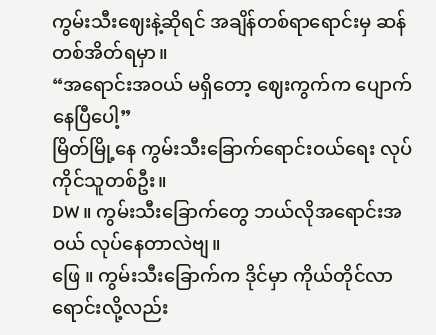ကွမ်းသီးဈေးနဲ့ဆိုရင် အချိန်တစ်ရာရောင်းမှ ဆန်တစ်အိတ်ရမှာ။
“အရောင်းအဝယ် မရှိတော့ ဈေးကွက်က ပျောက်နေပြီပေါ့”
မြိတ်မြို့နေ ကွမ်းသီးခြောက်ရောင်းဝယ်ရေး လုပ်ကိုင်သူတစ်ဦး။
DW ။ ကွမ်းသီးခြောက်တွေ ဘယ်လိုအရောင်းအဝယ် လုပ်နေတာလဲဗျ။
ဖြေ ။ ကွမ်းသီးခြောက်က ဒိုင်မှာ ကိုယ်တိုင်လာရောင်းလို့လည်း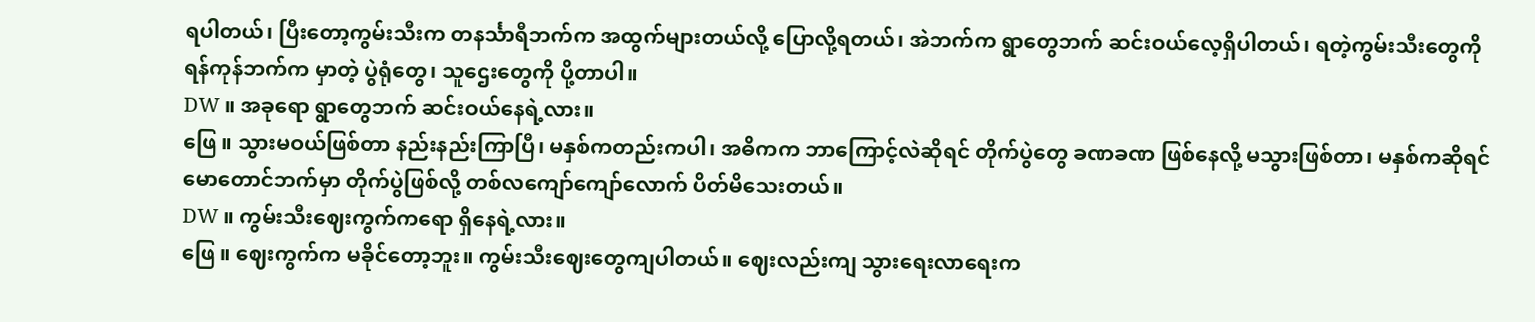ရပါတယ်၊ ပြီးတော့ကွမ်းသီးက တနင်္သာရီဘက်က အထွက်များတယ်လို့ ပြောလို့ရတယ်၊ အဲဘက်က ရွာတွေဘက် ဆင်းဝယ်လေ့ရှိပါတယ်၊ ရတဲ့ကွမ်းသီးတွေကို ရန်ကုန်ဘက်က မှာတဲ့ ပွဲရုံတွေ၊ သူဌေးတွေကို ပို့တာပါ။
DW ။ အခုရော ရွာတွေဘက် ဆင်းဝယ်နေရဲ့လား။
ဖြေ ။ သွားမဝယ်ဖြစ်တာ နည်းနည်းကြာပြီ၊ မနှစ်ကတည်းကပါ၊ အဓိကက ဘာကြောင့်လဲဆိုရင် တိုက်ပွဲတွေ ခဏခဏ ဖြစ်နေလို့ မသွားဖြစ်တာ၊ မနှစ်ကဆိုရင် မောတောင်ဘက်မှာ တိုက်ပွဲဖြစ်လို့ တစ်လကျော်ကျော်လောက် ပိတ်မိသေးတယ်။
DW ။ ကွမ်းသီးဈေးကွက်ကရော ရှိနေရဲ့လား။
ဖြေ ။ ဈေးကွက်က မခိုင်တော့ဘူး။ ကွမ်းသီးဈေးတွေကျပါတယ်။ ဈေးလည်းကျ သွားရေးလာရေးက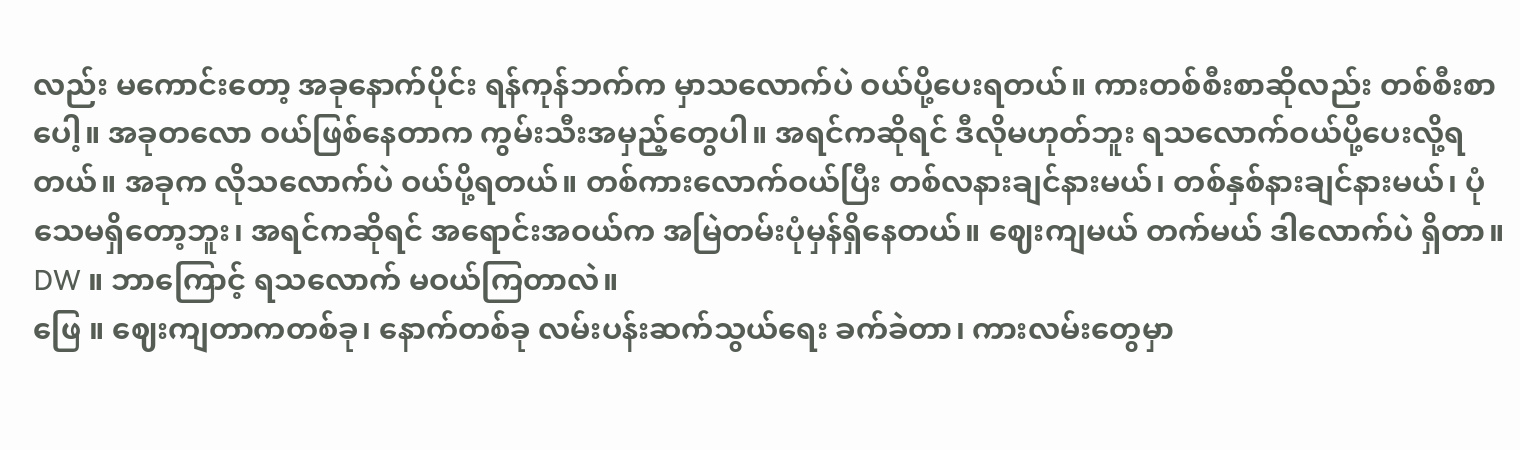လည်း မကောင်းတော့ အခုနောက်ပိုင်း ရန်ကုန်ဘက်က မှာသလောက်ပဲ ဝယ်ပို့ပေးရတယ်။ ကားတစ်စီးစာဆိုလည်း တစ်စီးစာပေါ့။ အခုတလော ဝယ်ဖြစ်နေတာက ကွမ်းသီးအမှည့်တွေပါ။ အရင်ကဆိုရင် ဒီလိုမဟုတ်ဘူး ရသလောက်ဝယ်ပို့ပေးလို့ရတယ်။ အခုက လိုသလောက်ပဲ ဝယ်ပို့ရတယ်။ တစ်ကားလောက်ဝယ်ပြီး တစ်လနားချင်နားမယ်၊ တစ်နှစ်နားချင်နားမယ်၊ ပုံသေမရှိတော့ဘူး၊ အရင်ကဆိုရင် အရောင်းအဝယ်က အမြဲတမ်းပုံမှန်ရှိနေတယ်။ ဈေးကျမယ် တက်မယ် ဒါလောက်ပဲ ရှိတာ။
DW ။ ဘာကြောင့် ရသလောက် မဝယ်ကြတာလဲ။
ဖြေ ။ ဈေးကျတာကတစ်ခု၊ နောက်တစ်ခု လမ်းပန်းဆက်သွယ်ရေး ခက်ခဲတာ၊ ကားလမ်းတွေမှာ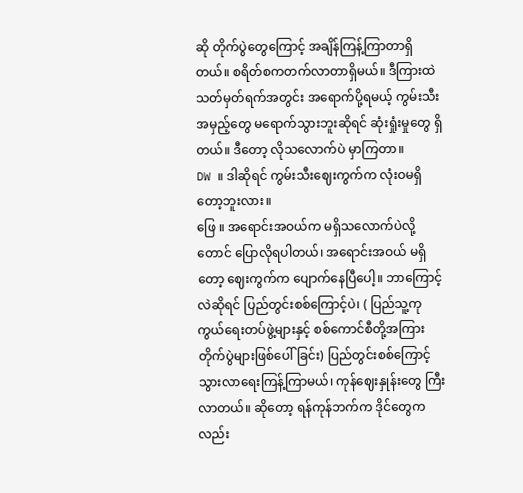ဆို တိုက်ပွဲတွေကြောင့် အချိန်ကြန့်ကြာတာရှိတယ်။ စရိတ်စကတက်လာတာရှိမယ်။ ဒီကြားထဲ သတ်မှတ်ရက်အတွင်း အရောက်ပို့ရမယ့် ကွမ်းသီးအမှည့်တွေ မရောက်သွားဘူးဆိုရင် ဆုံးရှုံးမှုတွေ ရှိတယ်။ ဒီတော့ လိုသလောက်ပဲ မှာကြတာ။
DW ။ ဒါဆိုရင် ကွမ်းသီးဈေးကွက်က လုံးဝမရှိတော့ဘူးလား။
ဖြေ ။ အရောင်းအဝယ်က မရှိသလောက်ပဲလို့တောင် ပြောလိုရပါတယ်၊ အရောင်းအဝယ် မရှိတော့ ဈေးကွက်က ပျောက်နေပြီပေါ့။ ဘာကြောင့်လဲဆိုရင် ပြည်တွင်းစစ်ကြောင့်ပဲ၊ ( ပြည်သူ့ကုကွယ်ရေးတပ်ဖွဲ့များနှင့် စစ်ကောင်စီတို့အကြား တိုက်ပွဲများဖြစ်ပေါ်ခြင်း) ပြည်တွင်းစစ်ကြောင့် သွားလာရေးကြန့်ကြာမယ်၊ ကုန်ဈေးနှုန်းတွေ ကြီးလာတယ်။ ဆိုတော့ ရန်ကုန်ဘက်က ဒိုင်တွေကလည်း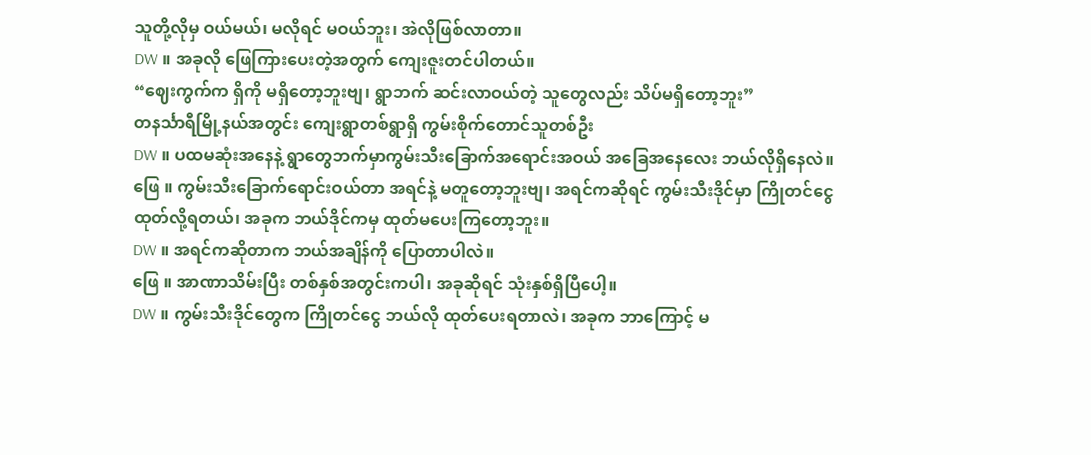သူတို့လိုမှ ဝယ်မယ်၊ မလိုရင် မဝယ်ဘူး၊ အဲလိုဖြစ်လာတာ။
DW ။ အခုလို ဖြေကြားပေးတဲ့အတွက် ကျေးဇူးတင်ပါတယ်။
“ဈေးကွက်က ရှိကို မရှိတော့ဘူးဗျ၊ ရွာဘက် ဆင်းလာဝယ်တဲ့ သူတွေလည်း သိပ်မရှိတော့ဘူး”
တနင်္သာရီမြို့နယ်အတွင်း ကျေးရွာတစ်ရွာရှိ ကွမ်းစိုက်တောင်သူတစ်ဦး
DW ။ ပထမဆုံးအနေနဲ့ ရွာတွေဘက်မှာကွမ်းသီးခြောက်အရောင်းအဝယ် အခြေအနေလေး ဘယ်လိုရှိနေလဲ။
ဖြေ ။ ကွမ်းသီးခြောက်ရောင်းဝယ်တာ အရင်နဲ့ မတူတော့ဘူးဗျ၊ အရင်ကဆိုရင် ကွမ်းသီးဒိုင်မှာ ကြိုတင်ငွေထုတ်လို့ရတယ်၊ အခုက ဘယ်ဒိုင်ကမှ ထုတ်မပေးကြတော့ဘူး။
DW ။ အရင်ကဆိုတာက ဘယ်အချိန်ကို ပြောတာပါလဲ။
ဖြေ ။ အာဏာသိမ်းပြီး တစ်နှစ်အတွင်းကပါ၊ အခုဆိုရင် သုံးနှစ်ရှိပြီပေါ့။
DW ။ ကွမ်းသီးဒိုင်တွေက ကြိုတင်ငွေ ဘယ်လို ထုတ်ပေးရတာလဲ၊ အခုက ဘာကြောင့် မ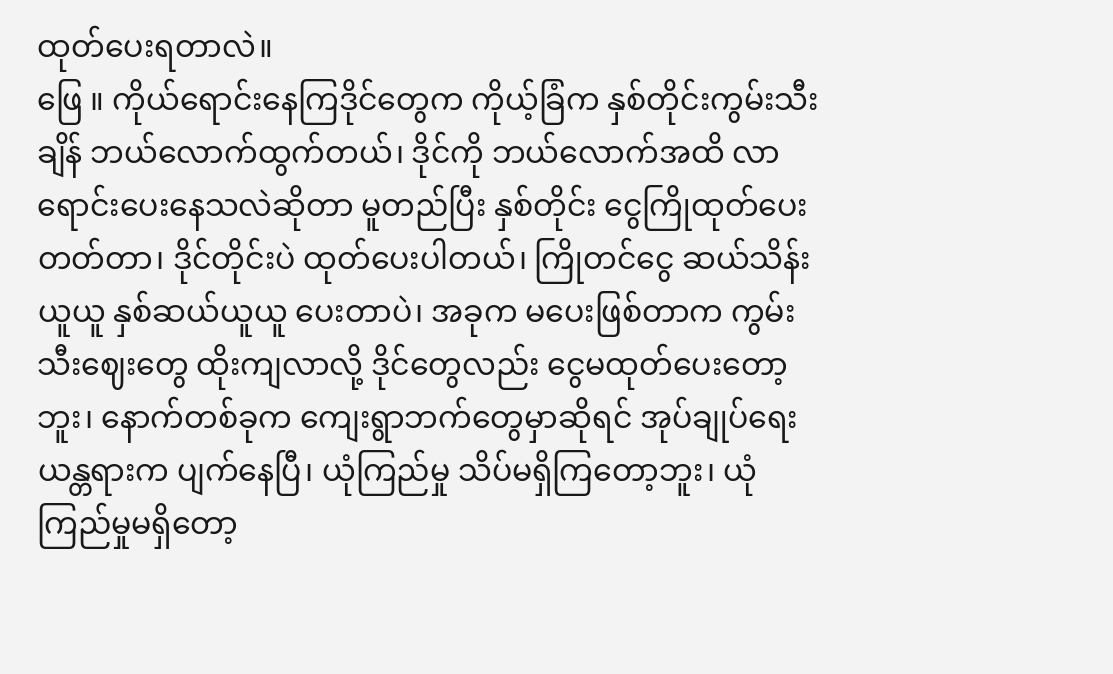ထုတ်ပေးရတာလဲ။
ဖြေ ။ ကိုယ်ရောင်းနေကြဒိုင်တွေက ကိုယ့်ခြံက နှစ်တိုင်းကွမ်းသီးချိန် ဘယ်လောက်ထွက်တယ်၊ ဒိုင်ကို ဘယ်လောက်အထိ လာရောင်းပေးနေသလဲဆိုတာ မူတည်ပြီး နှစ်တိုင်း ငွေကြိုထုတ်ပေးတတ်တာ၊ ဒိုင်တိုင်းပဲ ထုတ်ပေးပါတယ်၊ ကြိုတင်ငွေ ဆယ်သိန်းယူယူ နှစ်ဆယ်ယူယူ ပေးတာပဲ၊ အခုက မပေးဖြစ်တာက ကွမ်းသီးဈေးတွေ ထိုးကျလာလို့ ဒိုင်တွေလည်း ငွေမထုတ်ပေးတော့ဘူး၊ နောက်တစ်ခုက ကျေးရွာဘက်တွေမှာဆိုရင် အုပ်ချုပ်ရေးယန္တရားက ပျက်နေပြီ၊ ယုံကြည်မှု သိပ်မရှိကြတော့ဘူး၊ ယုံကြည်မှုမရှိတော့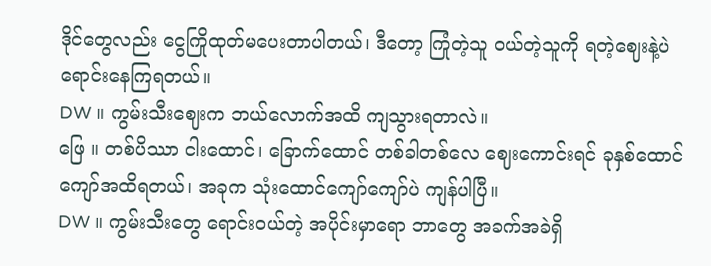ဒိုင်တွေလည်း ငွေကြိုထုတ်မပေးတာပါတယ်၊ ဒီတော့ ကြုံတဲ့သူ ဝယ်တဲ့သူကို ရတဲ့ဈေးနဲ့ပဲ ရောင်းနေကြရတယ်။
DW ။ ကွမ်းသီးဈေးက ဘယ်လောက်အထိ ကျသွားရတာလဲ။
ဖြေ ။ တစ်ပိဿာ ငါးထောင်၊ ခြောက်ထောင် တစ်ခါတစ်လေ ဈေးကောင်းရင် ခုနှစ်ထောင်ကျော်အထိရတယ်၊ အခုက သုံးထောင်ကျော်ကျော်ပဲ ကျန်ပါပြီ။
DW ။ ကွမ်းသီးတွေ ရောင်းဝယ်တဲ့ အပိုင်းမှာရော ဘာတွေ အခက်အခဲရှိ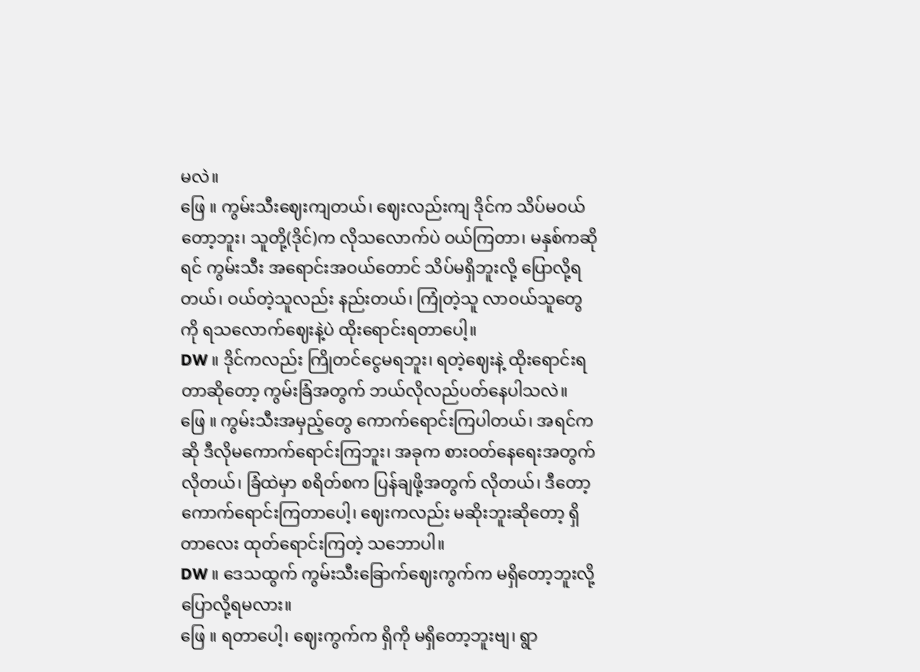မလဲ။
ဖြေ ။ ကွမ်းသီးဈေးကျတယ်၊ ဈေးလည်းကျ ဒိုင်က သိပ်မဝယ်တော့ဘူး၊ သူတို့(ဒိုင်)က လိုသလောက်ပဲ ဝယ်ကြတာ၊ မနှစ်ကဆိုရင် ကွမ်းသီး အရောင်းအဝယ်တောင် သိပ်မရှိဘူးလို့ ပြောလို့ရတယ်၊ ဝယ်တဲ့သူလည်း နည်းတယ်၊ ကြုံတဲ့သူ လာဝယ်သူတွေကို ရသလောက်ဈေးနဲ့ပဲ ထိုးရောင်းရတာပေါ့။
DW ။ ဒိုင်ကလည်း ကြိုတင်ငွေမရဘူး၊ ရတဲ့ဈေးနဲ့ ထိုးရောင်းရတာဆိုတော့ ကွမ်းခြံအတွက် ဘယ်လိုလည်ပတ်နေပါသလဲ။
ဖြေ ။ ကွမ်းသီးအမှည့်တွေ ကောက်ရောင်းကြပါတယ်၊ အရင်ကဆို ဒီလိုမကောက်ရောင်းကြဘူး၊ အခုက စားဝတ်နေရေးအတွက်လိုတယ်၊ ခြံထဲမှာ စရိတ်စက ပြန်ချဖို့အတွက် လိုတယ်၊ ဒီတော့ ကောက်ရောင်းကြတာပေါ့၊ ဈေးကလည်း မဆိုးဘူးဆိုတော့ ရှိတာလေး ထုတ်ရောင်းကြတဲ့ သဘောပါ။
DW ။ ဒေသထွက် ကွမ်းသီးခြောက်ဈေးကွက်က မရှိတော့ဘူးလို့ ပြောလို့ရမလား။
ဖြေ ။ ရတာပေါ့၊ ဈေးကွက်က ရှိကို မရှိတော့ဘူးဗျ၊ ရွာ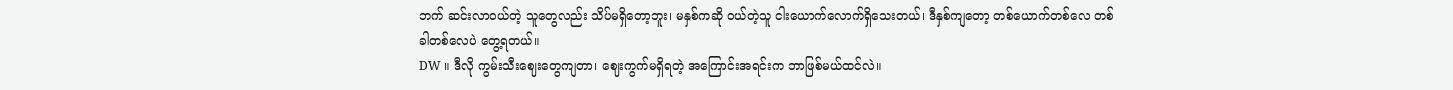ဘက် ဆင်းလာဝယ်တဲ့ သူတွေလည်း သိပ်မရှိတော့ဘူး၊ မနှစ်ကဆို ဝယ်တဲ့သူ ငါးယောက်လောက်ရှိသေးတယ်၊ ဒီနှစ်ကျတော့ တစ်ယောက်တစ်လေ တစ်ခါတစ်လေပဲ တွေ့ရတယ်။
DW ။ ဒီလို ကွမ်းသီးဈေးတွေကျတာ၊ ဈေးကွက်မရှိရတဲ့ အကြောင်းအရင်းက ဘာဖြစ်မယ်ထင်လဲ။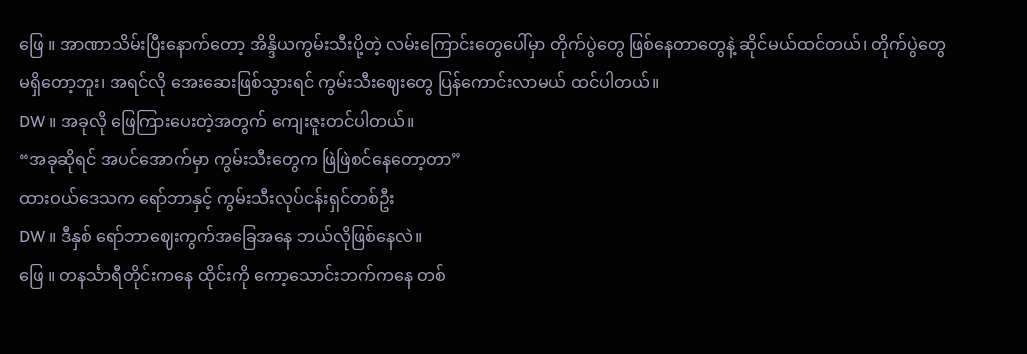ဖြေ ။ အာဏာသိမ်းပြီးနောက်တော့ အိန္ဒိယကွမ်းသီးပို့တဲ့ လမ်းကြောင်းတွေပေါ်မှာ တိုက်ပွဲတွေ ဖြစ်နေတာတွေနဲ့ ဆိုင်မယ်ထင်တယ်၊ တိုက်ပွဲတွေ မရှိတော့ဘူး၊ အရင်လို အေးဆေးဖြစ်သွားရင် ကွမ်းသီးဈေးတွေ ပြန်ကောင်းလာမယ် ထင်ပါတယ်။
DW ။ အခုလို ဖြေကြားပေးတဲ့အတွက် ကျေးဇူးတင်ပါတယ်။
“အခုဆိုရင် အပင်အောက်မှာ ကွမ်းသီးတွေက ဖြဲဖြဲစင်နေတော့တာ”
ထားဝယ်ဒေသက ရော်ဘာနှင့် ကွမ်းသီးလုပ်ငန်းရှင်တစ်ဦး
DW ။ ဒီနှစ် ရော်ဘာဈေးကွက်အခြေအနေ ဘယ်လိုဖြစ်နေလဲ။
ဖြေ ။ တနင်္သာရီတိုင်းကနေ ထိုင်းကို ကော့သောင်းဘက်ကနေ တစ်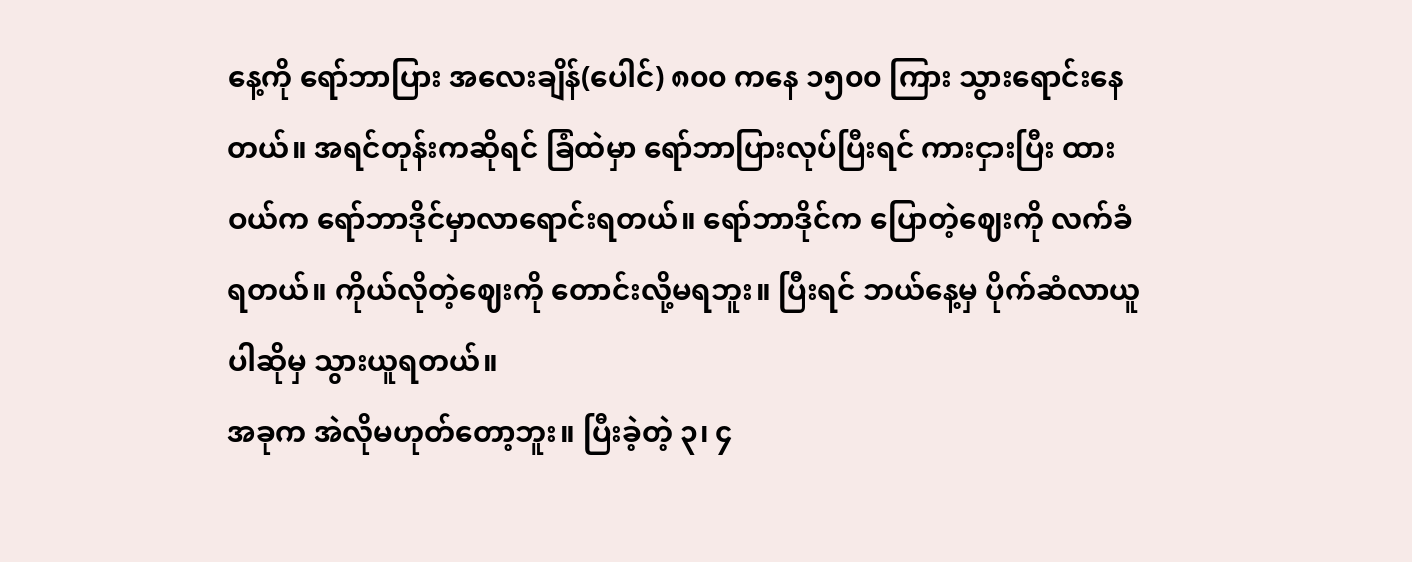နေ့ကို ရော်ဘာပြား အလေးချိန်(ပေါင်) ၈၀၀ ကနေ ၁၅၀၀ ကြား သွားရောင်းနေတယ်။ အရင်တုန်းကဆိုရင် ခြံထဲမှာ ရော်ဘာပြားလုပ်ပြီးရင် ကားငှားပြီး ထားဝယ်က ရော်ဘာဒိုင်မှာလာရောင်းရတယ်။ ရော်ဘာဒိုင်က ပြောတဲ့ဈေးကို လက်ခံရတယ်။ ကိုယ်လိုတဲ့ဈေးကို တောင်းလို့မရဘူး။ ပြီးရင် ဘယ်နေ့မှ ပိုက်ဆံလာယူပါဆိုမှ သွားယူရတယ်။
အခုက အဲလိုမဟုတ်တော့ဘူး။ ပြီးခဲ့တဲ့ ၃၊ ၄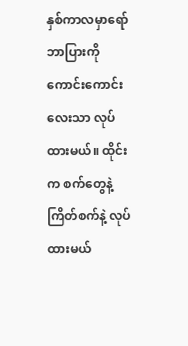နှစ်ကာလမှာရော်ဘာပြားကို ကောင်းကောင်းလေးသာ လုပ်ထားမယ်။ ထိုင်းက စက်တွေနဲ့ ကြိတ်စက်နဲ့ လုပ်ထားမယ်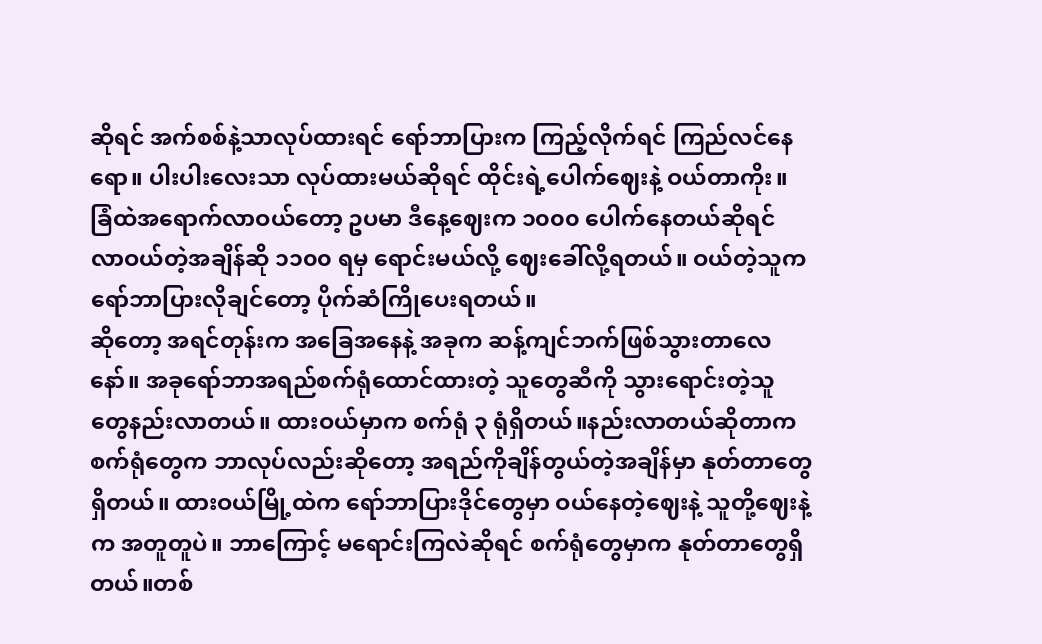ဆိုရင် အက်စစ်နဲ့သာလုပ်ထားရင် ရော်ဘာပြားက ကြည့်လိုက်ရင် ကြည်လင်နေရော။ ပါးပါးလေးသာ လုပ်ထားမယ်ဆိုရင် ထိုင်းရဲ့ပေါက်ဈေးနဲ့ ဝယ်တာကိုး။ ခြံထဲအရောက်လာဝယ်တော့ ဥပမာ ဒီနေ့ဈေးက ၁၀၀၀ ပေါက်နေတယ်ဆိုရင် လာဝယ်တဲ့အချိန်ဆို ၁၁၀၀ ရမှ ရောင်းမယ်လို့ ဈေးခေါ်လို့ရတယ်။ ဝယ်တဲ့သူက ရော်ဘာပြားလိုချင်တော့ ပိုက်ဆံကြိုပေးရတယ်။
ဆိုတော့ အရင်တုန်းက အခြေအနေနဲ့ အခုက ဆန့်ကျင်ဘက်ဖြစ်သွားတာလေနော်။ အခုရော်ဘာအရည်စက်ရုံထောင်ထားတဲ့ သူတွေဆီကို သွားရောင်းတဲ့သူတွေနည်းလာတယ်။ ထားဝယ်မှာက စက်ရုံ ၃ ရုံရှိတယ်။နည်းလာတယ်ဆိုတာက စက်ရုံတွေက ဘာလုပ်လည်းဆိုတော့ အရည်ကိုချိန်တွယ်တဲ့အချိန်မှာ နုတ်တာတွေရှိတယ်။ ထားဝယ်မြို့ထဲက ရော်ဘာပြားဒိုင်တွေမှာ ဝယ်နေတဲ့ဈေးနဲ့ သူတို့ဈေးနဲ့က အတူတူပဲ။ ဘာကြောင့် မရောင်းကြလဲဆိုရင် စက်ရုံတွေမှာက နုတ်တာတွေရှိတယ်။တစ်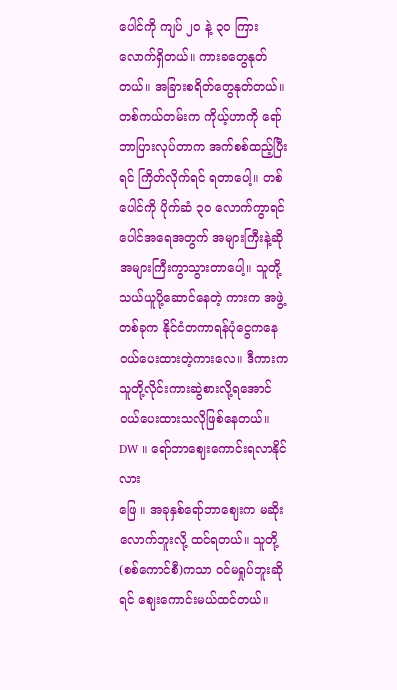ပေါင်ကို ကျပ် ၂၀ နဲ့ ၃၀ ကြားလောက်ရှိတယ်။ ကားခတွေနုတ်တယ်။ အခြားစရိတ်တွေနုတ်တယ်။ တစ်ကယ်တမ်းက ကိုယ့်ဟာကို ရော်ဘာပြားလုပ်တာက အက်စစ်ထည့်ပြီးရင် ကြိတ်လိုက်ရင် ရတာပေါ့။ တစ်ပေါင်ကို ပိုက်ဆံ ၃၀ လောက်ကွာရင် ပေါင်အရေအတွက် အများကြီးနဲ့ဆို အများကြီးကွာသွားတာပေါ့။ သူတို့သယ်ယူပို့ဆောင်နေတဲ့ ကားက အဖွဲ့တစ်ခုက နိုင်ငံတကာရန်ပုံငွေကနေ ဝယ်ပေးထားတဲ့ကားလေ။ ဒီကားက သူတို့လိုင်းကားဆွဲစားလို့ရအောင် ဝယ်ပေးထားသလိုဖြစ်နေတယ်။
DW ။ ရော်ဘာဈေးကောင်းရလာနိုင်လား
ဖြေ ။ အခုနှစ်ရော်ဘာဈေးက မဆိုးလောက်ဘူးလို့ ထင်ရတယ်။ သူတို့(စစ်ကောင်စီ)ကသာ ဝင်မရှုပ်ဘူးဆိုရင် ဈေးကောင်းမယ်ထင်တယ်။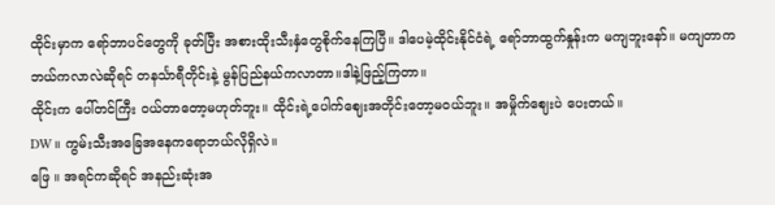ထိုင်းမှာက ရော်ဘာပင်တွေကို ခုတ်ပြီး အစားထိုးသီးနှံတွေစိုက်နေကြပြီ။ ဒါပေမဲ့ထိုင်းနိုင်ငံရဲ့ ရော်ဘာထွက်နှုန်းက မကျဘူးနော်။ မကျတာက ဘယ်ကလာလဲဆိုရင် တနင်္သာရီတိုင်းနဲ့ မွန်ပြည်နယ်ကလာတာ။ဒါနဲ့ဖြည့်ကြတာ။
ထိုင်းက ပေါ်တင်ကြီး ဝယ်တာတော့မဟုတ်ဘူး။ ထိုင်းရဲ့ပေါက်ဈေးအတိုင်းတော့မဝယ်ဘူး။ အမှိုက်ဈေးပဲ ပေးတယ်။
DW ။ ကွမ်းသီးအခြေအနေကရောဘယ်လိုရှိလဲ။
ဖြေ ။ အရင်ကဆိုရင် အနည်းဆုံးအ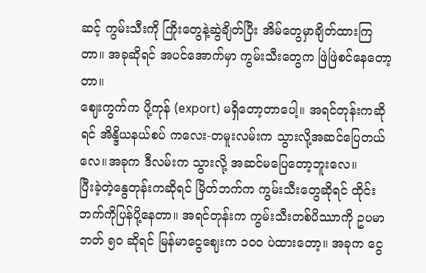ဆင့် ကွမ်းသီးကို ကြိုးတွေနဲ့ဆွဲချိတ်ပြီး အိမ်တွေမှာချိတ်ထားကြတာ။ အခုဆိုရင် အပင်အောက်မှာ ကွမ်းသီးတွေက ဖြဲဖြဲစင်နေတော့တာ။
ဈေးကွက်က ပို့ကုန် (export) မရှိတော့တာပေါ့။ အရင်တုန်းကဆိုရင် အိန္ဒိယနယ်စပ် ကလေး-တမူးလမ်းက သွားလို့အဆင်ပြေတယ်လေ။အခုက ဒီလမ်းက သွားလို့ အဆင်မပြေတော့ဘူးလေ။
ပြီးခဲ့တဲ့နွေတုန်းကဆိုရင် မြိတ်ဘက်က ကွမ်းသီးတွေဆိုရင် ထိုင်းဘက်ကိုပြန်ပို့နေတာ။ အရင်တုန်းက ကွမ်းသီးတစ်ပိဿာကို ဥပမာ ဘတ် ၅၀ ဆိုရင် မြန်မာငွေဈေးက ၁၀၀ ပဲထားတော့။ အခုက ငွေ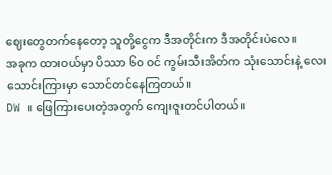ဈေးတွေတက်နေတော့ သူတို့ငွေက ဒီအတိုင်းက ဒီအတိုင်းပဲလေ။
အခုက ထားဝယ်မှာ ပိဿာ ၆၀ ဝင် ကွမ်းသီးအိတ်က သုံးသောင်းနဲ့ လေးသောင်းကြားမှာ သောင်တင်နေကြတယ်။
DW ။ ဖြေကြားပေးတဲ့အတွက် ကျေးဇူးတင်ပါတယ်။